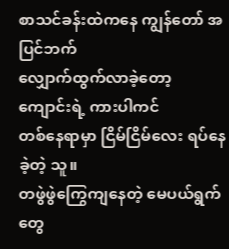စာသင်ခန်းထဲကနေ ကျွန်တော် အပြင်ဘက်
လျှောက်ထွက်လာခဲ့တော့ ကျောင်းရဲ့ ကားပါကင်
တစ်နေရာမှာ ငြိမ်ငြိမ်လေး ရပ်နေခဲ့တဲ့ သူ။
တဖွဲဖွဲကြွေကျနေတဲ့ မေပယ်ရွက်တွေ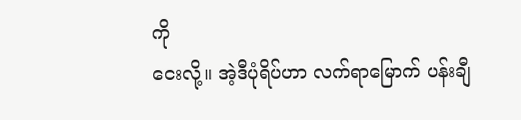ကို
ငေးလို့။ အဲ့ဒီပုံရိပ်ဟာ လက်ရာမြောက် ပန်းချီ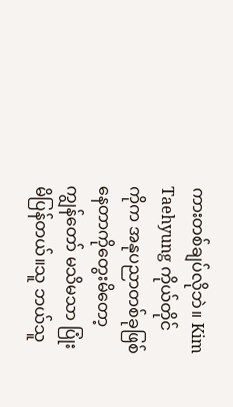ကားတစ်ချပ်လိုဘဲ။ Kim Taehyung ကိုယ်တိုင်
ကိုက အနုပညာတစ်ခုဖြစ်နေတာကိုတွေးမိတော့ ကျွန်တော် မသိမသာ ပြုံးမိပြန်တယ်။သူ ဘယ်သူ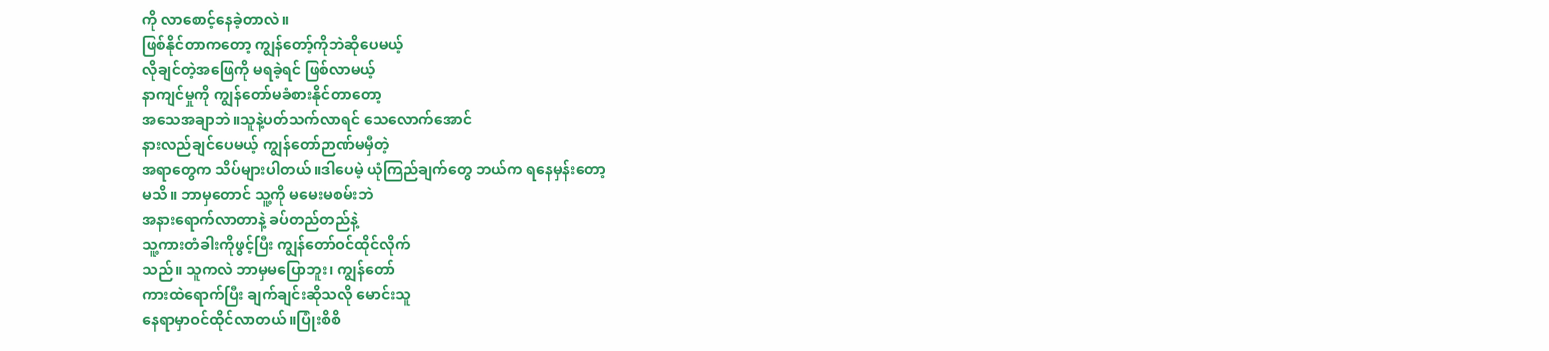ကို လာစောင့်နေခဲ့တာလဲ။
ဖြစ်နိုင်တာကတော့ ကျွန်တော့်ကိုဘဲဆိုပေမယ့်
လိုချင်တဲ့အဖြေကို မရခဲ့ရင် ဖြစ်လာမယ့်
နာကျင်မှုကို ကျွန်တော်မခံစားနိုင်တာတော့
အသေအချာဘဲ။သူနဲ့ပတ်သက်လာရင် သေလောက်အောင်
နားလည်ချင်ပေမယ့် ကျွန်တော်ဉာဏ်မမှီတဲ့
အရာတွေက သိပ်များပါတယ်။ဒါပေမဲ့ ယုံကြည်ချက်တွေ ဘယ်က ရနေမှန်းတော့
မသိ။ ဘာမှတောင် သူ့ကို မမေးမစမ်းဘဲ
အနားရောက်လာတာနဲ့ ခပ်တည်တည်နဲ့
သူ့ကားတံခါးကိုဖွင့်ပြီး ကျွန်တော်ဝင်ထိုင်လိုက်
သည်။ သူကလဲ ဘာမှမပြောဘူး၊ ကျွန်တော်
ကားထဲရောက်ပြီး ချက်ချင်းဆိုသလို မောင်းသူ
နေရာမှာဝင်ထိုင်လာတယ်။ပြုံးစိစိ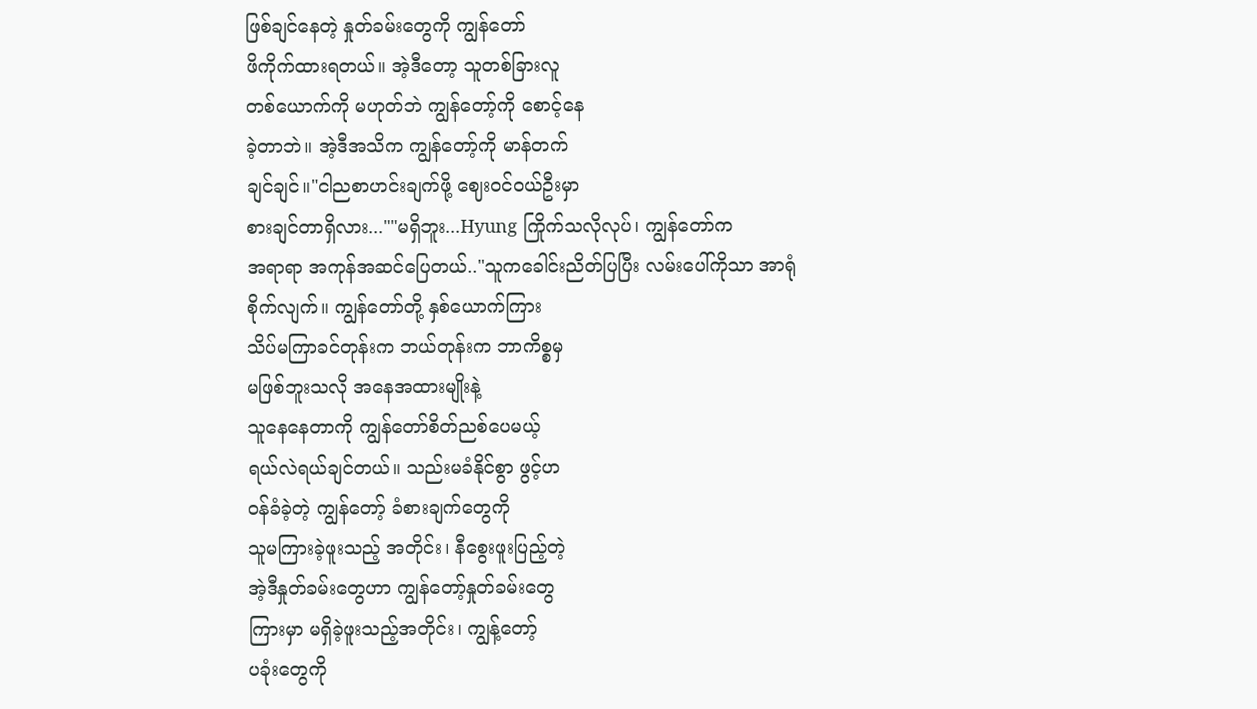ဖြစ်ချင်နေတဲ့ နှုတ်ခမ်းတွေကို ကျွန်တော်
ဖိကိုက်ထားရတယ်။ အဲ့ဒီတော့ သူတစ်ခြားလူ
တစ်ယောက်ကို မဟုတ်ဘဲ ကျွန်တော့်ကို စောင့်နေ
ခဲ့တာဘဲ။ အဲ့ဒီအသိက ကျွန်တော့်ကို မာန်တက်
ချင်ချင်။"ငါညစာဟင်းချက်ဖို့ ဈေးဝင်ဝယ်ဦးမှာ
စားချင်တာရှိလား...""မရှိဘူး...Hyung ကြိုက်သလိုလုပ်၊ ကျွန်တော်က
အရာရာ အကုန်အဆင်ပြေတယ်.."သူကခေါင်းညိတ်ပြပြီး လမ်းပေါ်ကိုသာ အာရုံ
စိုက်လျက်။ ကျွန်တော်တို့ နှစ်ယောက်ကြား
သိပ်မကြာခင်တုန်းက ဘယ်တုန်းက ဘာကိစ္စမှ
မဖြစ်ဘူးသလို အနေအထားမျိုးနဲ့
သူနေနေတာကို ကျွန်တော်စိတ်ညစ်ပေမယ့်
ရယ်လဲရယ်ချင်တယ်။ သည်းမခံနိုင်စွာ ဖွင့်ဟ
ဝန်ခံခဲ့တဲ့ ကျွန်တော့် ခံစားချက်တွေကို
သူမကြားခဲ့ဖူးသည့် အတိုင်း၊ နီစွေးဖူးပြည့်တဲ့
အဲ့ဒီနှုတ်ခမ်းတွေဟာ ကျွန်တော့်နှုတ်ခမ်းတွေ
ကြားမှာ မရှိခဲ့ဖူးသည့်အတိုင်း၊ ကျွန့်တော့်
ပခုံးတွေကို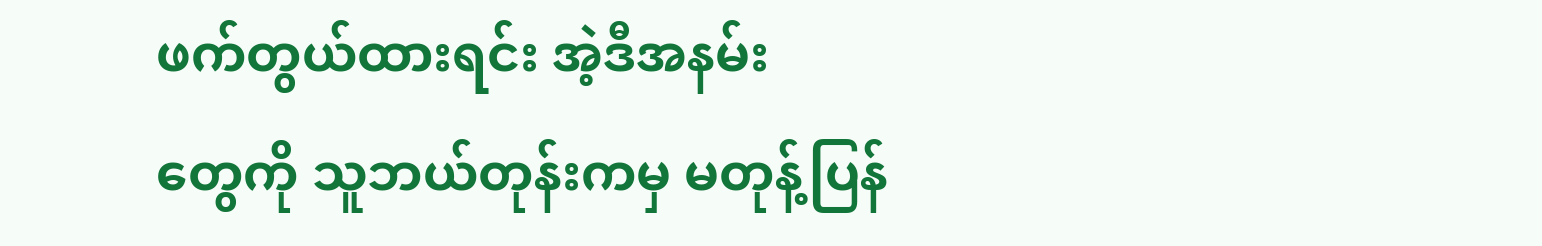ဖက်တွယ်ထားရင်း အဲ့ဒီအနမ်း
တွေကို သူဘယ်တုန်းကမှ မတုန့်ပြန်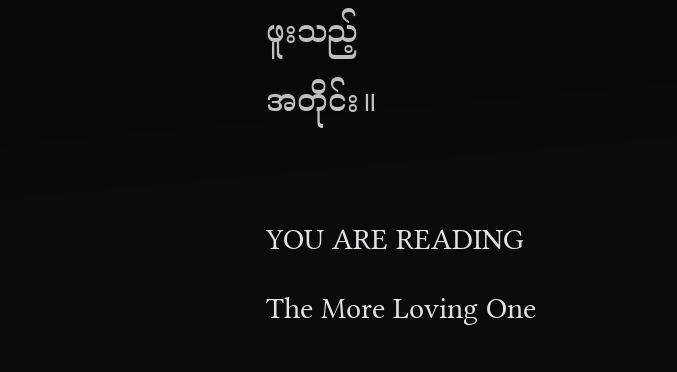ဖူးသည့်
အတိုင်း။

YOU ARE READING
The More Loving One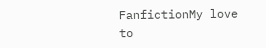FanfictionMy love to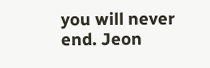you will never end. Jeon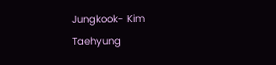Jungkook- Kim Taehyung